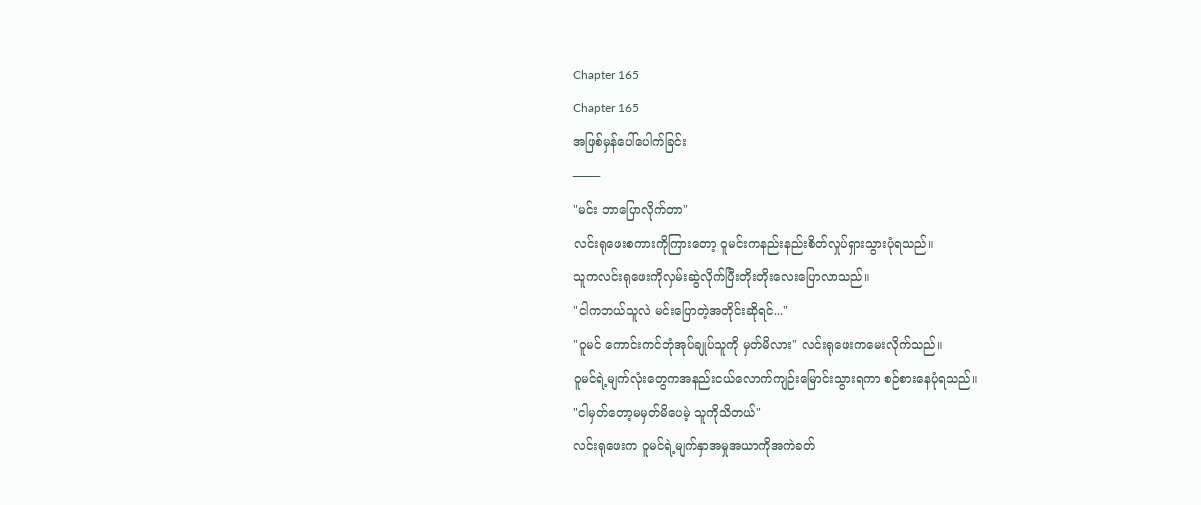Chapter 165
Chapter 165
အဖြစ်မှန်ပေါ်ပေါက်ခြင်း
───
"မင်း ဘာပြောလိုက်တာ"
လင်းရုဖေးစကားကိုကြားတော့ ဝူမင်းကနည်းနည်းစိတ်လှုပ်ရှားသွားပုံရသည်။
သူကလင်းရုဖေးကိုလှမ်းဆွဲလိုက်ပြီးတိုးတိုးလေးပြောလာသည်။
"ငါကဘယ်သူလဲ မင်းပြောတဲ့အတိုင်းဆိုရင်..."
"ဝူမင် ကောင်းကင်ဘုံအုပ်ချုပ်သူကို မှတ်မိလား" လင်းရုဖေးကမေးလိုက်သည်။
ဝူမင်ရဲ့မျက်လုံးတွေကအနည်းငယ်လောက်ကျဉ်းမြောင်းသွားရကာ စဉ်စားနေပုံရသည်။
"ငါမှတ်တော့မမှတ်မိပေမဲ့ သူကိုသိတယ်"
လင်းရုဖေးက ဝူမင်ရဲ့မျက်နှာအမှုအယာကိုအကဲခတ်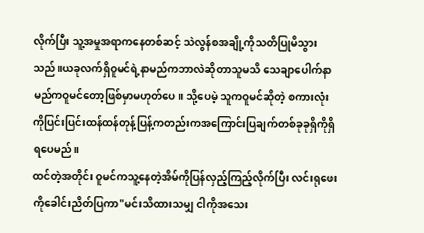လိုက်ပြီး သူ့အမှုအရာကနေတစ်ဆင့် သဲလွန်စအချို့ကိုသတိပြုမိသွားသည်။ယခုလက်ရှိဝူမင်ရဲ့နာမည်ကဘာလဲဆိုတာသူမသိ သေချာပေါက်နာမည်ကဝူမင်တော့ဖြစ်မှာမဟုတ်ပေ။ သို့ပေမဲ့ သူကဝူမင်ဆိုတဲ့ စကားလုံးကိုပြင်းပြင်းထန်ထန်တုန့်ပြန့်ကတည်းကအကြောင်းပြချက်တစ်ခုခုရှိကိုရှိရပေမည်။
ထင်တဲ့အတိုင်း ဝူမင်ကသူ့နေတဲ့အိမ်ကိုပြန်လှည့်ကြည့်လိုက်ပြီး လင်းရုဖေးကိုခေါင်းညိတ်ပြကာ"မင်းသိထားသမျှ ငါကိုအသေး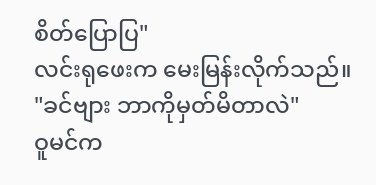စိတ်ပြောပြ"
လင်းရုဖေးက မေးမြန်းလိုက်သည်။
"ခင်ဗျား ဘာကိုမှတ်မိတာလဲ"
ဝူမင်က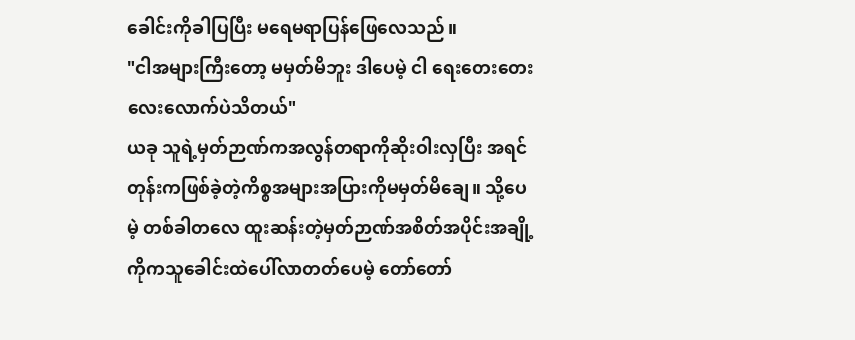ခေါင်းကိုခါပြပြီး မရေမရာပြန်ဖြေလေသည်။
"ငါအများကြီးတော့ မမှတ်မိဘူး ဒါပေမဲ့ ငါ ရေးတေးတေးလေးလောက်ပဲသိတယ်"
ယခု သူရဲ့မှတ်ဉာဏ်ကအလွန်တရာကိုဆိုးဝါးလှပြီး အရင်တုန်းကဖြစ်ခဲ့တဲ့ကိစ္စအများအပြားကိုမမှတ်မိချေ။ သို့ပေမဲ့ တစ်ခါတလေ ထူးဆန်းတဲ့မှတ်ဉာဏ်အစိတ်အပိုင်းအချို့ကိုကသူခေါင်းထဲပေါ်လာတတ်ပေမဲ့ တော်တော်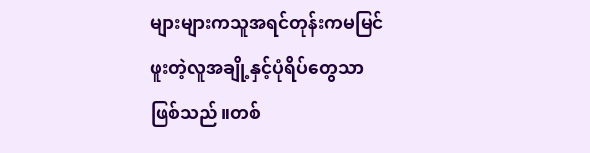များများကသူအရင်တုန်းကမမြင်ဖူးတဲ့လူအချို့နှင့်ပုံရိပ်တွေသာဖြစ်သည်။တစ်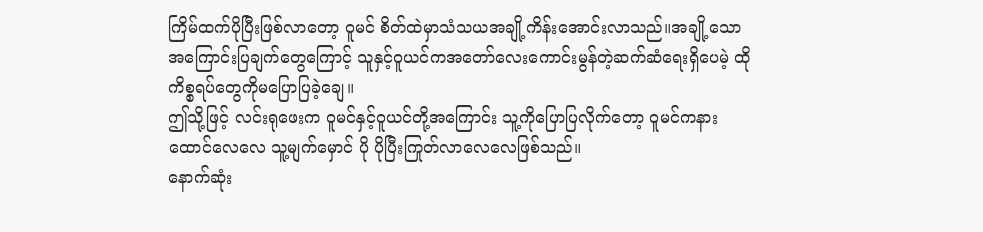ကြိမ်ထက်ပိုပြီးဖြစ်လာတော့ ဝူမင် စိတ်ထဲမှာသံသယအချို့ကိန်းအောင်းလာသည်။အချို့သောအကြောင်းပြချက်တွေကြောင့် သူနှင့်ဝူယင်ကအတော်လေးကောင်းမွန်တဲ့ဆက်ဆံရေးရှိပေမဲ့ ထိုကိစ္စရပ်တွေကိုမပြောပြခဲ့ချေ။
ဤသို့ဖြင့် လင်းရုဖေးက ဝူမင်နှင့်ဝူယင်တို့အကြောင်း သူ့ကိုပြောပြလိုက်တော့ ဝူမင်ကနားထောင်လေလေ သူ့မျက်မှောင် ပို ပိုပြီးကြုတ်လာလေလေဖြစ်သည်။
နောက်ဆုံး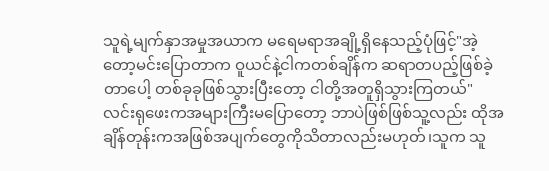သူရဲ့မျက်နှာအမှုအယာက မရေမရာအချို့ရှိနေသည့်ပုံဖြင့်"အဲ့တော့မင်းပြောတာက ဝူယင်နဲ့ငါကတစ်ချိန်က ဆရာတပည့်ဖြစ်ခဲ့တာပေါ့ တစ်ခုခုဖြစ်သွားပြီးတော့ ငါတို့အတူရှိသွားကြတယ်"
လင်းရုဖေးကအများကြီးမပြောတော့ ဘာပဲဖြစ်ဖြစ်သူ့လည်း ထိုအချိန်တုန်းကအဖြစ်အပျက်တွေကိုသိတာလည်းမဟုတ်၊သူက သူ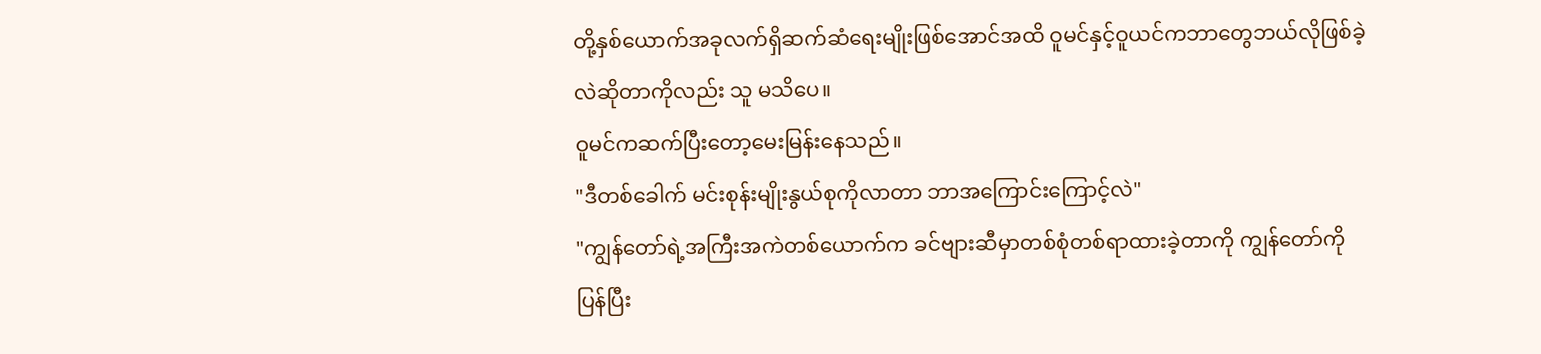တို့နှစ်ယောက်အခုလက်ရှိဆက်ဆံရေးမျိုးဖြစ်အောင်အထိ ဝူမင်နှင့်ဝူယင်ကဘာတွေဘယ်လိုဖြစ်ခဲ့လဲဆိုတာကိုလည်း သူ မသိပေ။
ဝူမင်ကဆက်ပြီးတော့မေးမြန်းနေသည်။
"ဒီတစ်ခေါက် မင်းစုန်းမျိုးနွယ်စုကိုလာတာ ဘာအကြောင်းကြောင့်လဲ"
"ကျွန်တော်ရဲ့အကြီးအကဲတစ်ယောက်က ခင်ဗျားဆီမှာတစ်စုံတစ်ရာထားခဲ့တာကို ကျွန်တော်ကိုပြန်ပြီး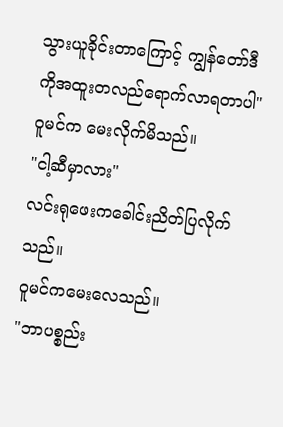သွားယူခိုင်းတာကြောင့် ကျွန်တော်ဒီကိုအထူးတလည်ရောက်လာရတာပါ"
ဝူမင်က မေးလိုက်မိသည်။
"ငါ့ဆီမှာလား"
လင်းရုဖေးကခေါင်းညိတ်ပြလိုက်သည်။
ဝူမင်ကမေးလေသည်။
"ဘာပစ္စည်း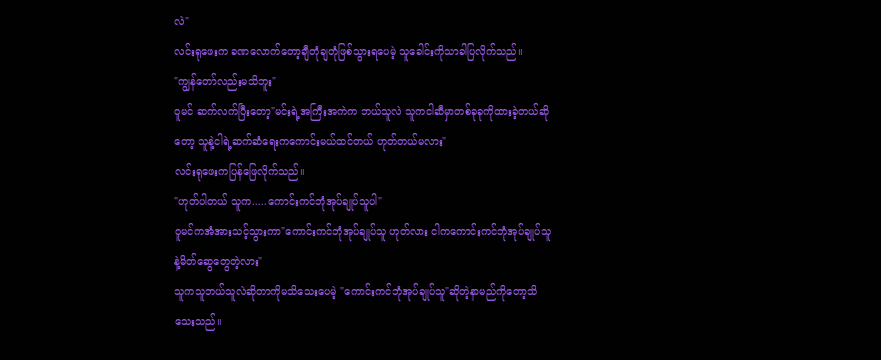လဲ"
လင်းရုဖေးက ခဏလောက်တော့ချီတုံချတုံဖြစ်သွားရပေမဲ့ သူခေါင်းကိုသာခါပြလိုက်သည်။
"ကျွန်တော်လည်းမသိဘူး"
ဝူမင် ဆက်လက်ပြီးတော့"မင်းရဲ့အကြီးအကဲက ဘယ်သူလဲ သူကငါဆီမှာတစ်ခုခုကိုထားခဲ့တယ်ဆိုတော့ သူနဲ့ငါရဲ့ဆက်ဆံရေးကကောင်းမယ်ထင်တယ် ဟုတ်တယ်မလား"
လင်းရုဖေးကပြန်ဖြေလိုက်သည်။
"ဟုတ်ပါတယ် သူက.....ကောင်းကင်ဘုံအုပ်ချုပ်သူပါ"
ဝူမင်ကအံအားသင့်သွားကာ"ကောင်းကင်ဘုံအုပ်ချုပ်သူ ဟုတ်လား ငါကကောင်းကင်ဘုံအုပ်ချုပ်သူနဲ့မိတ်ဆွေတွေတဲ့လား"
သူကသူဘယ်သူလဲဆိုတာကိုမသိသေးပေမဲ့ "ကောင်းကင်ဘုံအုပ်ချုပ်သူ"ဆိုတဲ့နာမည်ကိုတော့သိသေးသည်။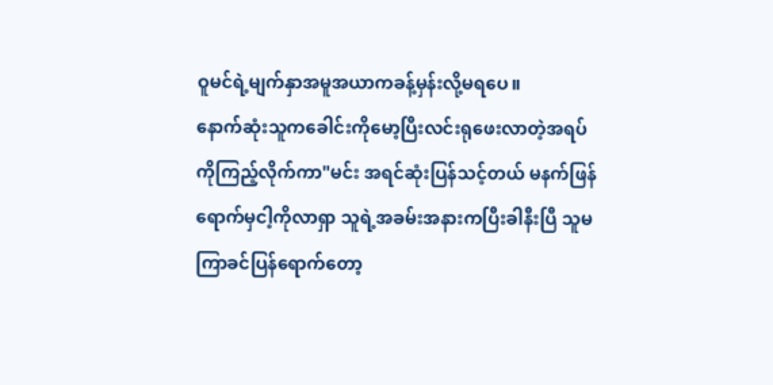ဝူမင်ရဲ့မျက်နှာအမူအယာကခန့်မှန်းလို့မရပေ။
နောက်ဆုံးသူကခေါင်းကိုမော့ပြီးလင်းရုဖေးလာတဲ့အရပ်ကိုကြည့်လိုက်ကာ"မင်း အရင်ဆုံးပြန်သင့်တယ် မနက်ဖြန်ရောက်မှငါ့ကိုလာရှာ သူရဲ့အခမ်းအနားကပြီးခါနီးပြီ သူမကြာခင်ပြန်ရောက်တော့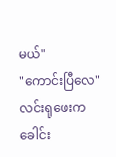မယ်"
"ကောင်းပြီလေ" လင်းရုဖေးကခေါင်း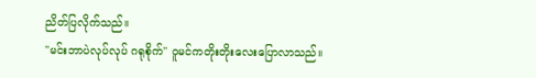ညိတ်ပြလိုက်သည်။
"မင်းဘာပဲလုပ်လုပ် ဂရုစိုက်" ဝူမင်ကတိုးတိုးလေးပြောလာသည်။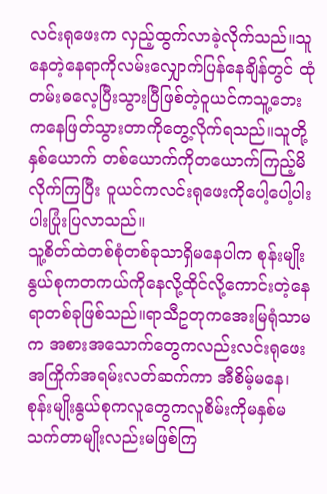လင်းရုဖေးက လှည့်ထွက်လာခဲ့လိုက်သည်။သူနေတဲ့နေရာကိုလမ်းလျှောက်ပြန်နေချိန်တွင် ထုံတမ်းဓလေ့ပြီးသွားပြီဖြစ်တဲ့ဝူယင်ကသူ့ဘေးကနေဖြတ်သွားတာကိုတွေ့လိုက်ရသည်။သူတို့နှစ်ယောက် တစ်ယောက်ကိုတယောက်ကြည့်မိလိုက်ကြပြီး ဝူယင်ကလင်းရုဖေးကိုပေါ့ပေါ့ပါးပါးပြုံးပြလာသည်။
သူ့စိတ်ထဲတစ်စုံတစ်ခုသာရှိမနေပါက စုန်းမျိုးနွယ်စုကတကယ်ကိုနေလို့ထိုင်လို့ကောင်းတဲ့နေရာတစ်ခုဖြစ်သည်။ရာသီဥတုကအေးမြရုံသာမက အစားအသောက်တွေကလည်းလင်းရုဖေးအကြိုက်အရမ်းလတ်ဆက်ကာ အီစိမ့်မနေ၊ စုန်းမျိုးနွယ်စုကလူတွေကလူစိမ်းကိုမနှစ်မသက်တာမျိုးလည်းမဖြစ်ကြ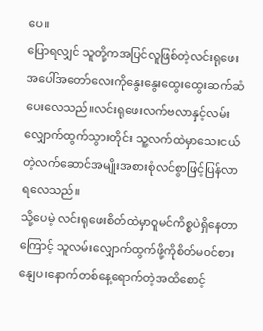ပေ။
ပြောရလျှင် သူတို့ကအပြင်လူဖြစ်တဲ့လင်းရုဖေးအပေါ်အတော်လေးကိုနွေးနွေးထွေးထွေးဆက်ဆံပေးလေသည်။လင်းရုဖေးလက်ဗလာနှင့်လမ်းလျှောက်ထွက်သွားတိုင်း သူ့လက်ထဲမှာသေးငယ်တဲ့လက်ဆောင်အမျိုးအစားစုံလင်စွာဖြင့်ပြန်လာရလေသည်။
သို့ပေမဲ့ လင်းရုဖေးစိတ်ထဲမှာဝူမင်ကိစ္စပဲရှိနေတာကြောင့် သူလမ်းလျှောက်ထွက်ဖို့ကိုစိတ်မ၀င်စားနျေပ၊နောက်တစ်နေ့ရောက်တဲ့အထိစောင့်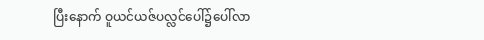ပြီးနောက် ဝူယင်ယဇ်ပလ္လင်ပေါ်၌ပေါ်လာ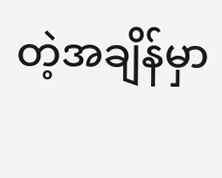တဲ့အချိန်မှာ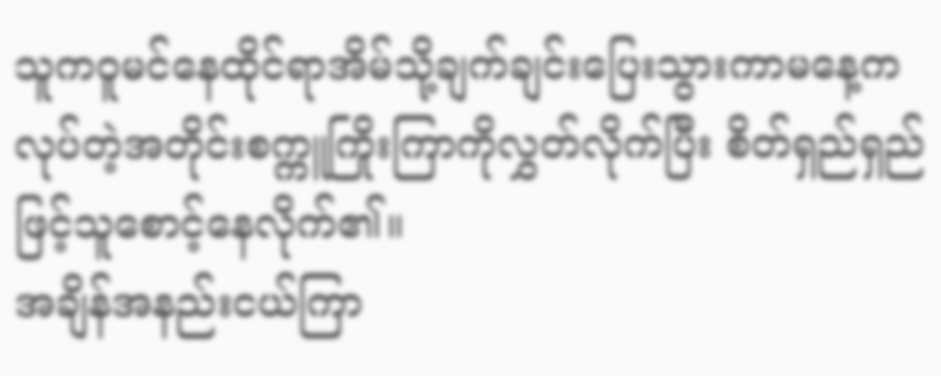သူကဝူမင်နေထိုင်ရာအိမ်သို့ချက်ချင်းပြေးသွားကာမနေ့ကလုပ်တဲ့အတိုင်းစက္ကူကြိုးကြာကိုလွှတ်လိုက်ပြီး စိတ်ရှည်ရှည်ဖြင့်သူစောင့်နေလိုက်၏။
အချိန်အနည်းငယ်ကြာ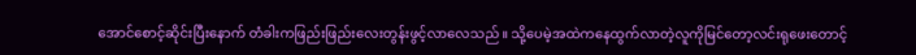အောင်စောင့်ဆိုင်းပြီးနောက် တံခါးကဖြည်းဖြည်းလေးတွန်းဖွင့်လာလေသည်။ သို့ပေမဲ့အထဲကနေထွက်လာတဲ့လူကိုမြင်တော့လင်းရုဖေးတောင့်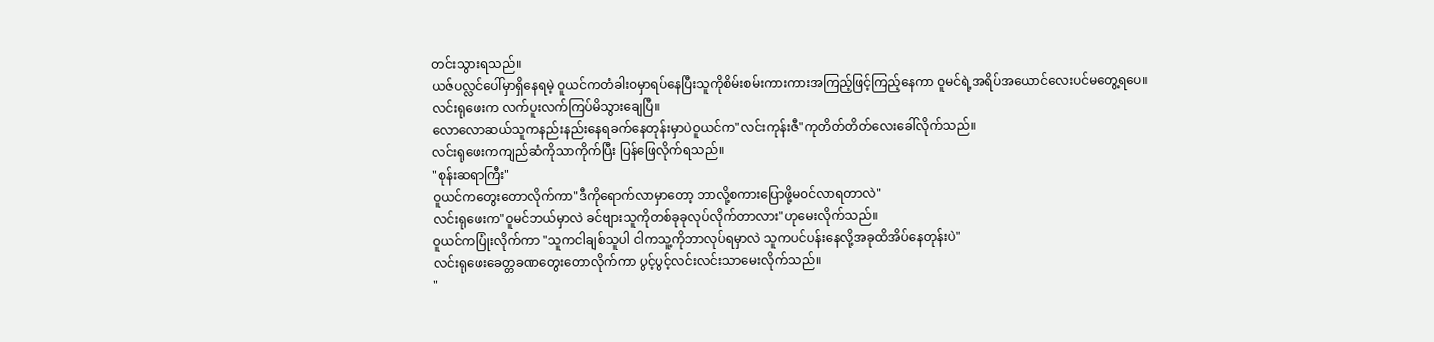တင်းသွားရသည်။
ယဇ်ပလ္လင်ပေါ်မှာရှိနေရမဲ့ ဝူယင်ကတံခါး၀မှာရပ်နေပြီးသူကိုစိမ်းစမ်းကားကားအကြည့်ဖြင့်ကြည့်နေကာ ဝူမင်ရဲ့အရိပ်အယောင်လေးပင်မတွေ့ရပေ။
လင်းရုဖေးက လက်ပူးလက်ကြပ်မိသွားချေပြီ။
လောလောဆယ်သူကနည်းနည်းနေရခက်နေတုန်းမှာပဲဝူယင်က"လင်းကုန်းဇီ"ကုတိတ်တိတ်လေးခေါ်လိုက်သည်။
လင်းရုဖေးကကျည်ဆံကိုသာကိုက်ပြီး ပြန်ဖြေလိုက်ရသည်။
"စုန်းဆရာကြီး"
ဝူယင်ကတွေးတောလိုက်ကာ"ဒီကိုရောက်လာမှာတော့ ဘာလို့စကားပြောဖို့မ၀င်လာရတာလဲ"
လင်းရုဖေးက"ဝူမင်ဘယ်မှာလဲ ခင်ဗျားသူကိုတစ်ခုခုလုပ်လိုက်တာလား"ဟုမေးလိုက်သည်။
ဝူယင်ကပြုံးလိုက်ကာ "သူကငါချစ်သူပါ ငါကသူ့ကိုဘာလုပ်ရမှာလဲ သူကပင်ပန်းနေလို့အခုထိအိပ်နေတုန်းပဲ"
လင်းရုဖေးခေတ္တခဏတွေးတောလိုက်ကာ ပွင့်ပွင့်လင်းလင်းသာမေးလိုက်သည်။
"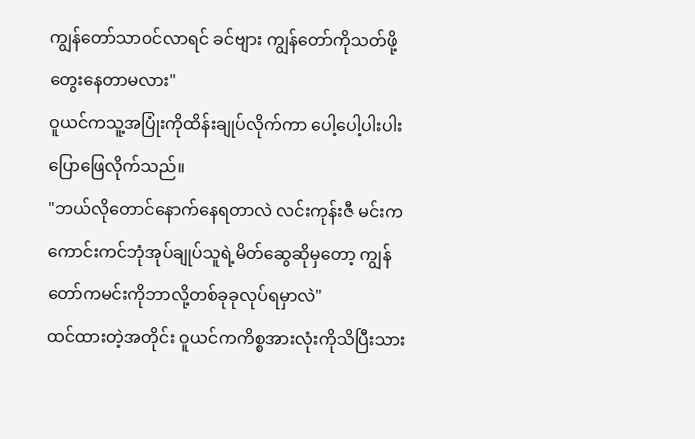ကျွန်တော်သာ၀င်လာရင် ခင်ဗျား ကျွန်တော်ကိုသတ်ဖို့တွေးနေတာမလား"
ဝူယင်ကသူ့အပြုံးကိုထိန်းချုပ်လိုက်ကာ ပေါ့ပေါ့ပါးပါးပြောဖြေလိုက်သည်။
"ဘယ်လိုတောင်နောက်နေရတာလဲ လင်းကုန်းဇီ မင်းကကောင်းကင်ဘုံအုပ်ချုပ်သူရဲ့မိတ်ဆွေဆိုမှတော့ ကျွန်တော်ကမင်းကိုဘာလို့တစ်ခုခုလုပ်ရမှာလဲ"
ထင်ထားတဲ့အတိုင်း ဝူယင်ကကိစ္စအားလုံးကိုသိပြီးသား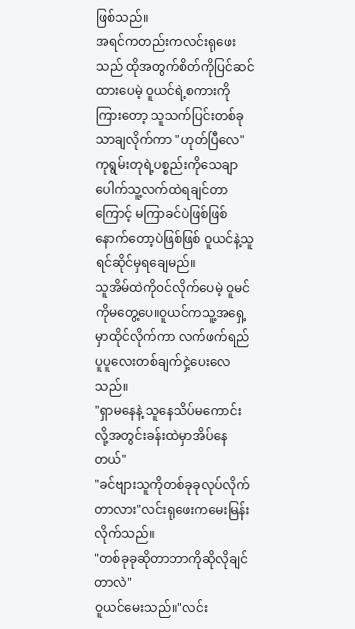ဖြစ်သည်။
အရင်ကတည်းကလင်းရုဖေးသည် ထိုအတွက်စိတ်ကိုပြင်ဆင်ထားပေမဲ့ ဝူယင်ရဲ့စကားကိုကြားတော့ သူသက်ပြင်းတစ်ခုသာချလိုက်ကာ "ဟုတ်ပြီလေ"
ကုရွမ်းတုရဲ့ပစ္စည်းကိုသေချာပေါက်သူ့လက်ထဲရချင်တာကြောင့် မကြာခင်ပဲဖြစ်ဖြစ် နောက်တော့ပဲဖြစ်ဖြစ် ဝူယင်နဲ့သူရင်ဆိုင်မှရချေမည်။
သူအိမ်ထဲကို၀င်လိုက်ပေမဲ့ ဝူမင်ကိုမတွေ့ပေ။ဝူယင်ကသူ့အရှေ့မှာထိုင်လိုက်ကာ လက်ဖက်ရည်ပူပူလေးတစ်ချက်ငှဲ့ပေးလေသည်။
"ရှာမနေနဲ့ သူနေသိပ်မကောင်းလို့အတွင်းခန်းထဲမှာအိပ်နေတယ်"
"ခင်ဗျားသူကိုတစ်ခုခုလုပ်လိုက်တာလား"လင်းရုဖေးကမေးမြန်းလိုက်သည်။
"တစ်ခုခုဆိုတာဘာကိုဆိုလိုချင်တာလဲ"
ဝူယင်မေးသည်။"လင်း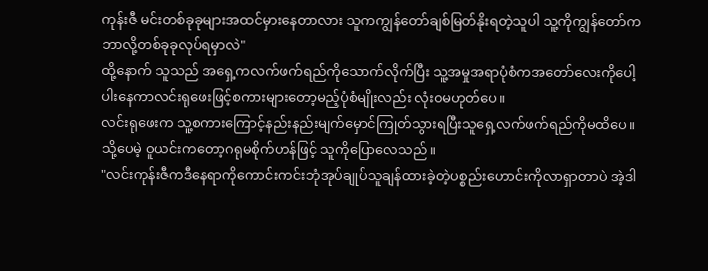ကုန်းဇီ မင်းတစ်ခုခုများအထင်မှားနေတာလား သူကကျွန်တော်ချစ်မြတ်နိုးရတဲ့သူပါ သူ့ကိုကျွန်တော်ကဘာလို့တစ်ခုခုလုပ်ရမှာလဲ"
ထို့နောက် သူသည် အရှေ့ကလက်ဖက်ရည်ကိုသောက်လိုက်ပြီး သူ့အမှုအရာပုံစံကအတော်လေးကိုပေါ့ပါးနေကာလင်းရုဖေးဖြင့်စကားများတော့မည့်ပုံစံမျိုးလည်း လုံး၀မဟုတ်ပေ။
လင်းရုဖေးက သူ့စကားကြောင့်နည်းနည်းမျက်မှောင်ကြုတ်သွားရပြီးသူရှေ့လက်ဖက်ရည်ကိုမထိပေ။
သို့ပေမဲ့ ဝူယင်းကတော့ဂရုမစိုက်ဟန်ဖြင့် သူကိုပြောလေသည်။
"လင်းကုန်းဇီကဒီနေရာကိုကောင်းကင်းဘုံအုပ်ချုပ်သူချန်ထားခဲ့တဲ့ပစ္စည်းဟောင်းကိုလာရှာတာပဲ အဲ့ဒါ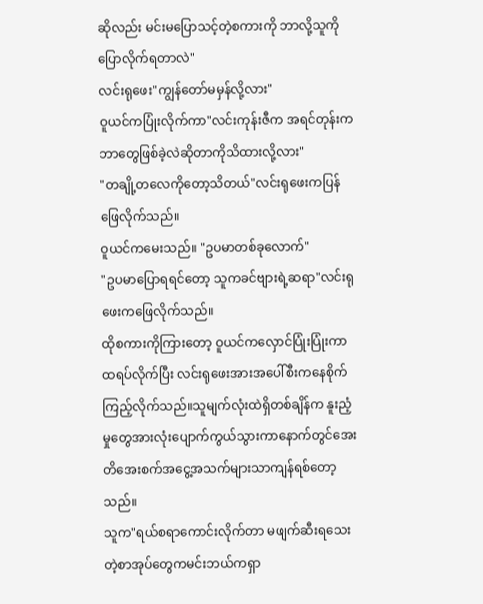ဆိုလည်း မင်းမပြောသင့်တဲ့စကားကို ဘာလို့သူကိုပြောလိုက်ရတာလဲ"
လင်းရုဖေး"ကျွန်တော်မမှန်လို့လား"
ဝူယင်ကပြုံးလိုက်ကာ"လင်းကုန်းဇီက အရင်တုန်းကဘာတွေဖြစ်ခဲ့လဲဆိုတာကိုသိထားလို့လား"
"တချို့တလေကိုတော့သိတယ်"လင်းရုဖေးကပြန်ဖြေလိုက်သည်။
ဝူယင်ကမေးသည်။ "ဥပမာတစ်ခုလောက်"
"ဥပမာပြောရရင်တော့ သူကခင်ဗျားရဲ့ဆရာ"လင်းရုဖေးကဖြေလိုက်သည်။
ထိုစကားကိုကြားတော့ ဝူယင်ကလှောင်ပြုံးပြုံးကာထရပ်လိုက်ပြီး လင်းရုဖေးအားအပေါ်စီးကနေစိုက်ကြည့်လိုက်သည်။သူမျက်လုံးထဲရှိတစ်ချိန်က နူးညံ့မှုတွေအားလုံးပျောက်ကွယ်သွားကာနောက်တွင်အေးတိအေးစက်အငွေ့အသက်များသာကျန်ရစ်တော့သည်။
သူက"ရယ်စရာကောင်းလိုက်တာ မဖျက်ဆီးရသေးတဲ့စာအုပ်တွေကမင်းဘယ်ကရှာ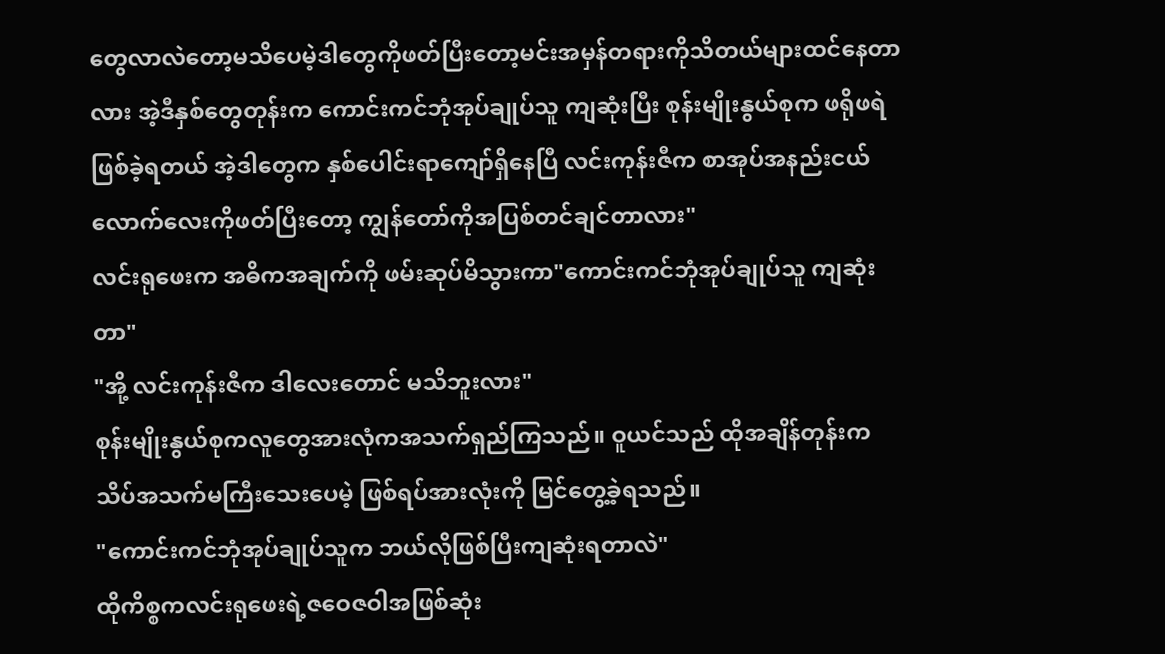တွေလာလဲတော့မသိပေမဲ့ဒါတွေကိုဖတ်ပြီးတော့မင်းအမှန်တရားကိုသိတယ်များထင်နေတာလား အဲ့ဒီနှစ်တွေတုန်းက ကောင်းကင်ဘုံအုပ်ချုပ်သူ ကျဆုံးပြီး စုန်းမျိုးနွယ်စုက ဖရိုဖရဲဖြစ်ခဲ့ရတယ် အဲ့ဒါတွေက နှစ်ပေါင်းရာကျော်ရှိနေပြီ လင်းကုန်းဇီက စာအုပ်အနည်းငယ်လောက်လေးကိုဖတ်ပြီးတော့ ကျွန်တော်ကိုအပြစ်တင်ချင်တာလား"
လင်းရုဖေးက အဓိကအချက်ကို ဖမ်းဆုပ်မိသွားကာ"ကောင်းကင်ဘုံအုပ်ချုပ်သူ ကျဆုံးတာ"
"အို့ လင်းကုန်းဇီက ဒါလေးတောင် မသိဘူးလား"
စုန်းမျိုးနွယ်စုကလူတွေအားလုံကအသက်ရှည်ကြသည်။ ဝူယင်သည် ထိုအချိန်တုန်းက သိပ်အသက်မကြီးသေးပေမဲ့ ဖြစ်ရပ်အားလုံးကို မြင်တွေ့ခဲ့ရသည်။
"ကောင်းကင်ဘုံအုပ်ချုပ်သူက ဘယ်လိုဖြစ်ပြီးကျဆုံးရတာလဲ"
ထိုကိစ္စကလင်းရုဖေးရဲ့ဇဝေဇဝါအဖြစ်ဆုံး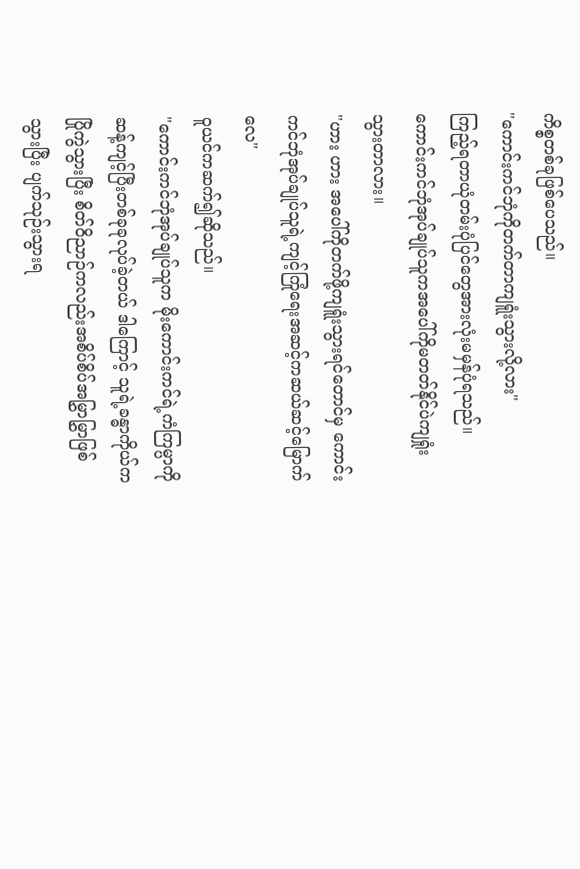ကိစ္စတစ်ခုဖြစ်ပေသည်။
"ကောင်းကင်ဘုံကိုတက်တာကျရူံးသွားလို့လား"
ကြည့်ရတာယုံတမ်းပုံပြင်တွေအားလုံးမမှန်ပုံရသည်။ကောင်းကင်ဘုံအုပ်ချုပ်သူကအပေါ်ကိုမတတ်နိုင်ပဲကျရှုံးသွားတာလား။
"ဟား ဟား အပေါ်ကိုတက်ဖို့ကျရူံးသွားရင်တောင်မှ ကောင်းကင်ဘုံအုပ်ချုပ်သူရဲ့ကျင့်ကြုံရေးအဆင့်ကဆယ်ဆင့်မြောက်လေ"
ဝူယင်ကဆက်၍ဆိုသည်။
"ကောင်းကင်ဘုံအုပ်ချုပ်သူက မိုးကောင်းကင်ရဲ့ကံကြမ္ပာကိုဆန့်ကျင့်ပြီးတစ်ခုခုလုပ်ခဲ့တယ် ဒါကြောင့် သူရဲ့ခန္ဓာကိုယ်ကပြိုကွဲသွားပြီး စိတ်ဝိညာဉ်ကလည်းအစိပ်စိပ်အမြွှာမြွှာဖြစ်သွားပြီး ပျက်သုဉ်းသွားရ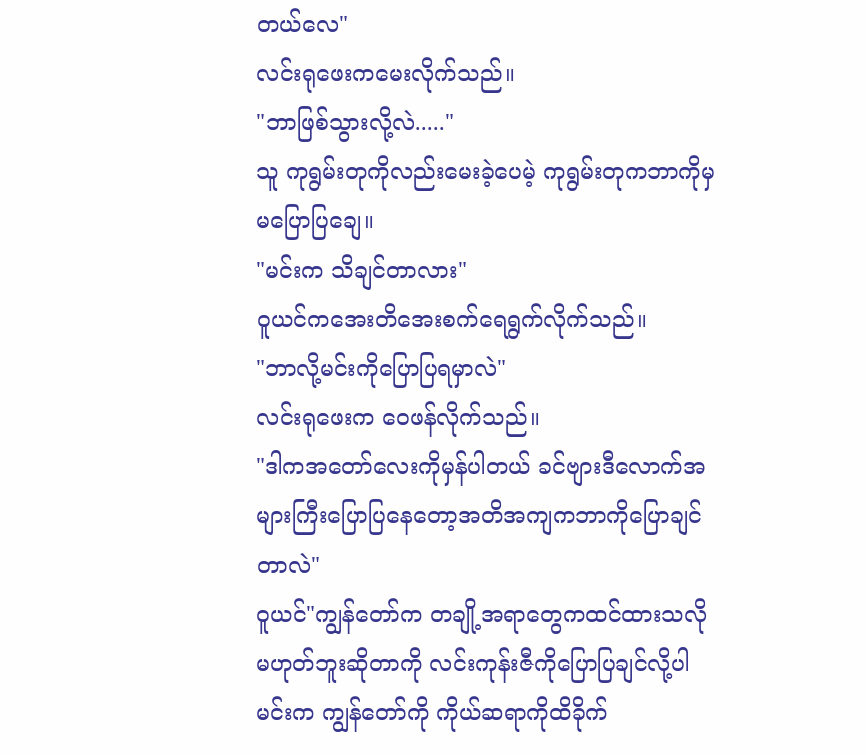တယ်လေ"
လင်းရုဖေးကမေးလိုက်သည်။
"ဘာဖြစ်သွားလို့လဲ....."
သူ ကုရွမ်းတုကိုလည်းမေးခဲ့ပေမဲ့ ကုရွမ်းတုကဘာကိုမှမပြောပြချေ။
"မင်းက သိချင်တာလား"
ဝူယင်ကအေးတိအေးစက်ရေရွက်လိုက်သည်။
"ဘာလို့မင်းကိုပြောပြရမှာလဲ"
လင်းရုဖေးက ဝေဖန်လိုက်သည်။
"ဒါကအတော်လေးကိုမှန်ပါတယ် ခင်ဗျားဒီလောက်အများကြီးပြောပြနေတော့အတိအကျကဘာကိုပြောချင်တာလဲ"
ဝူယင်"ကျွန်တော်က တချို့အရာတွေကထင်ထားသလိုမဟုတ်ဘူးဆိုတာကို လင်းကုန်းဇီကိုပြောပြချင်လို့ပါ မင်းက ကျွန်တော်ကို ကိုယ်ဆရာကိုထိခိုက်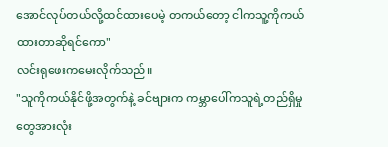အောင်လုပ်တယ်လို့ထင်ထားပေမဲ့ တကယ်တော့ ငါကသူ့ကိုကယ်ထားတာဆိုရင်ကော"
လင်းရုဖေးကမေးလိုက်သည်။
"သူကိုကယ်နိုင်ဖို့အတွက်နဲ့ ခင်ဗျားက ကမ္ဘာပေါ်ကသူရဲ့တည်ရှိမှုတွေအားလုံး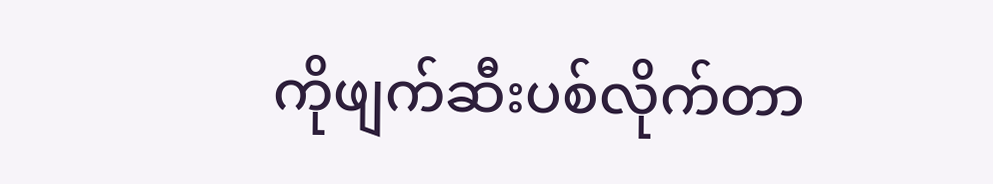ကိုဖျက်ဆီးပစ်လိုက်တာ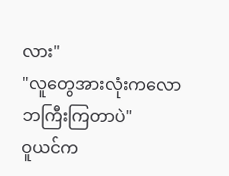လား"
"လူတွေအားလုံးကလောဘကြီးကြတာပဲ"
ဝူယင်က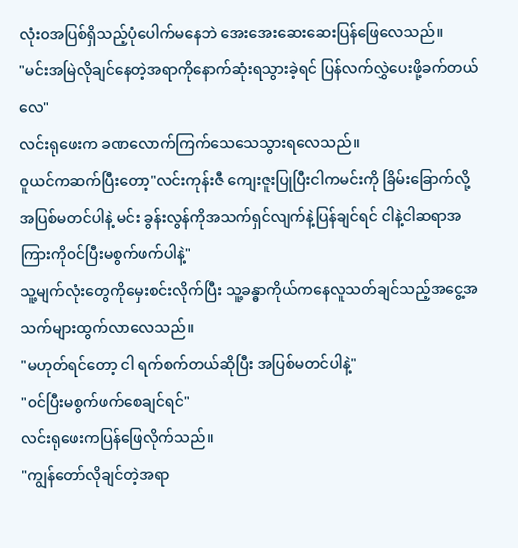လုံး၀အပြစ်ရှိသည့်ပုံပေါက်မနေဘဲ အေးအေးဆေးဆေးပြန်ဖြေလေသည်။
"မင်းအမြဲလိုချင်နေတဲ့အရာကိုနောက်ဆုံးရသွားခဲ့ရင် ပြန်လက်လွှဲပေးဖို့ခက်တယ်လေ"
လင်းရုဖေးက ခဏလောက်ကြက်သေသေသွားရလေသည်။
ဝူယင်ကဆက်ပြီးတော့"လင်းကုန်းဇီ ကျေးဇူးပြုပြီးငါကမင်းကို ခြိမ်းခြောက်လို့အပြစ်မတင်ပါနဲ့ မင်း ခွန်းလွန်ကိုအသက်ရှင်လျက်နဲ့ပြန်ချင်ရင် ငါနဲ့ငါဆရာအကြားကို၀င်ပြီးမစွက်ဖက်ပါနဲ့"
သူ့မျက်လုံးတွေကိုမှေးစင်းလိုက်ပြီး သူ့ခန္ဓာကိုယ်ကနေလူသတ်ချင်သည့်အငွေ့အသက်များထွက်လာလေသည်။
"မဟုတ်ရင်တော့ ငါ ရက်စက်တယ်ဆိုပြီး အပြစ်မတင်ပါနဲ့"
"၀င်ပြီးမစွက်ဖက်စေချင်ရင်"
လင်းရုဖေးကပြန်ဖြေလိုက်သည်။
"ကျွန်တော်လိုချင်တဲ့အရာ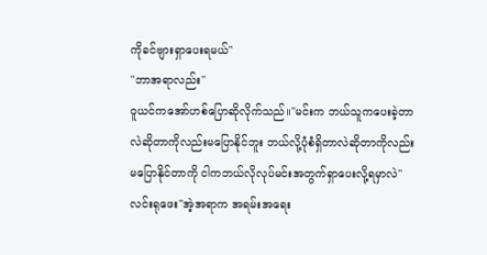ကိုခင်ဗျားရှာပေးရမယ်"
"ဘာအရာလည်း"
ဝူယင်ကအော်ဟစ်ပြောဆိုလိုက်သည်။"မင်းက ဘယ်သူကပေးခဲ့တာလဲဆိုတာကိုလည်းမပြောနိုင်ဘူး ဘယ်လို့ပုံစံရှိတာလဲဆိုတာကိုလည်းမပြောနိုင်တာကို ငါကဘယ်လိုလုပ်မင်းအတွက်ရှာပေးလို့ရမှာလဲ"
လင်းရုဖေး"အဲ့အရာက အရမ်းအရေး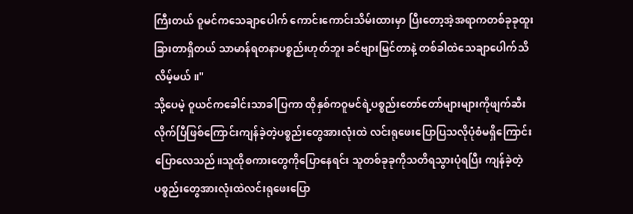ကြီးတယ် ဝူမင်ကသေချာပေါက် ကောင်းကောင်းသိမ်းထားမှာ ပြီးတော့အဲ့အရာကတစ်ခုခုထူးခြားတာရှိတယ် သာမာန်ရတနာပစ္စည်းဟုတ်ဘူး ခင်ဗျားမြင်တာနဲ့ တစ်ခါထဲသေချာပေါက်သိလိမ့်မယ်။"
သို့ပေမဲ့ ဝူယင်ကခေါင်းသာခါပြကာ ထိုနှစ်ကဝူမင်ရဲ့ပစ္စည်းတော်တော်များများကိုဖျက်ဆီးလိုက်ပြီဖြစ်ကြောင်းကျန်ခဲ့တဲ့ပစ္စည်းတွေအားလုံးထဲ လင်းရုဖေးပြောပြသလိုပုံစံမရှိကြောင်းပြောလေသည်။သူထိုစကားတွေကိုပြောနေရင်း သူတစ်ခုခုကိုသတိရသွားပုံရပြီး ကျန်ခဲ့တဲ့ပစ္စည်းတွေအားလုံးထဲလင်းရုဖေးပြော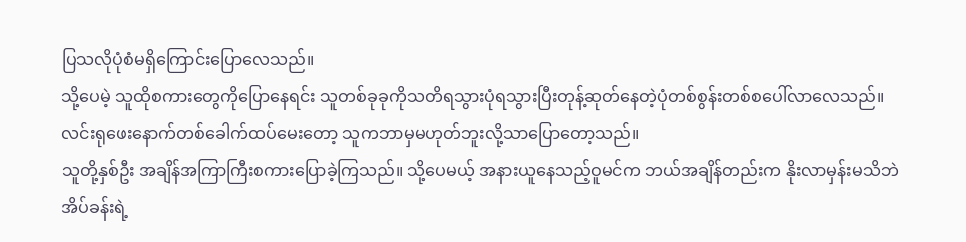ပြသလိုပုံစံမရှိကြောင်းပြောလေသည်။
သို့ပေမဲ့ သူထိုစကားတွေကိုပြောနေရင်း သူတစ်ခုခုကိုသတိရသွားပုံရသွားပြီးတုန့်ဆုတ်နေတဲ့ပုံတစ်စွန်းတစ်စပေါ်လာလေသည်။
လင်းရုဖေးနောက်တစ်ခေါက်ထပ်မေးတော့ သူကဘာမှမဟုတ်ဘူးလို့သာပြောတော့သည်။
သူတို့နှစ်ဦး အချိန်အကြာကြီးစကားပြောခဲ့ကြသည်။ သို့ပေမယ့် အနားယူနေသည့်ဝူမင်က ဘယ်အချိန်တည်းက နိုးလာမှန်းမသိဘဲ အိပ်ခန်းရဲ့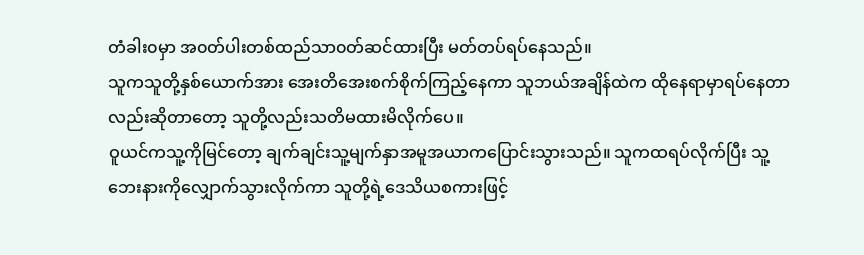တံခါး၀မှာ အ၀တ်ပါးတစ်ထည်သာ၀တ်ဆင်ထားပြီး မတ်တပ်ရပ်နေသည်။
သူကသူတို့နှစ်ယောက်အား အေးတိအေးစက်စိုက်ကြည့်နေကာ သူဘယ်အချိန်ထဲက ထိုနေရာမှာရပ်နေတာလည်းဆိုတာတော့ သူတို့လည်းသတိမထားမိလိုက်ပေ။
ဝူယင်ကသူ့ကိုမြင်တော့ ချက်ချင်းသူ့မျက်နှာအမူအယာကပြောင်းသွားသည်။ သူကထရပ်လိုက်ပြီး သူ့ဘေးနားကိုလျှောက်သွားလိုက်ကာ သူတို့ရဲ့ဒေသိယစကားဖြင့်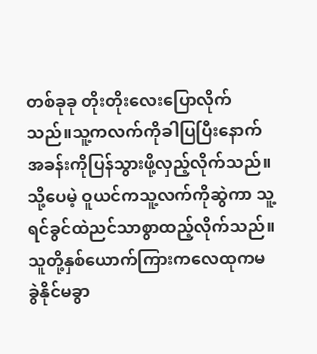တစ်ခုခု တိုးတိုးလေးပြောလိုက်သည်။သူ့ကလက်ကိုခါပြပြီးနောက် အခန်းကိုပြန်သွားဖို့လှည့်လိုက်သည်။
သို့ပေမဲ့ ဝူယင်ကသူ့လက်ကိုဆွဲကာ သူ့ရင်ခွင်ထဲညင်သာစွာထည့်လိုက်သည်။သူတို့နှစ်ယောက်ကြားကလေထုကမခွဲနိုင်မခွာ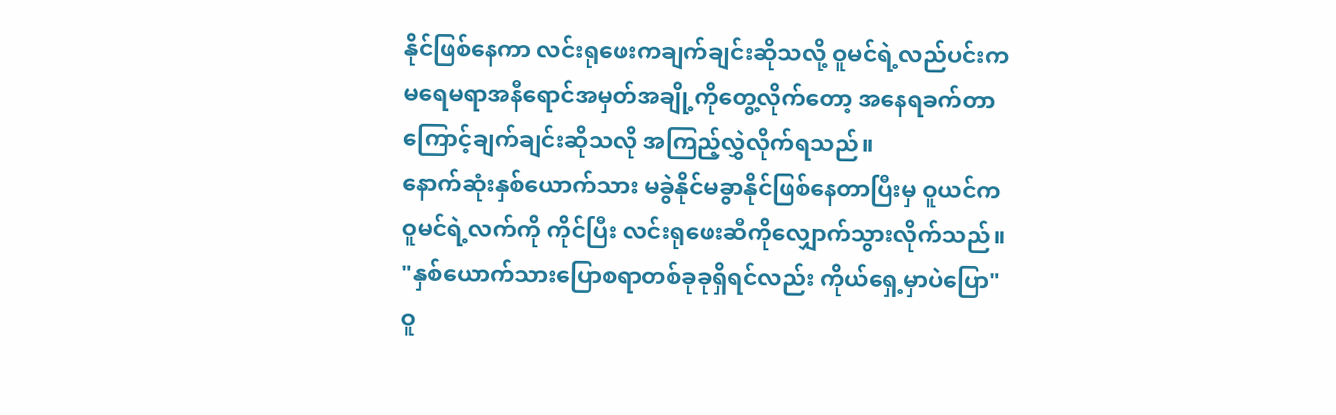နိုင်ဖြစ်နေကာ လင်းရုဖေးကချက်ချင်းဆိုသလို့ ဝူမင်ရဲ့လည်ပင်းက မရေမရာအနီရောင်အမှတ်အချို့ကိုတွေ့လိုက်တော့ အနေရခက်တာကြောင့်ချက်ချင်းဆိုသလို အကြည့်လွှဲလိုက်ရသည်။
နောက်ဆုံးနှစ်ယောက်သား မခွဲနိုင်မခွာနိုင်ဖြစ်နေတာပြီးမှ ဝူယင်ကဝူမင်ရဲ့လက်ကို ကိုင်ပြီး လင်းရုဖေးဆီကိုလျှောက်သွားလိုက်သည်။
"နှစ်ယောက်သားပြောစရာတစ်ခုခုရှိရင်လည်း ကိုယ်ရှေ့မှာပဲပြော"
ဝူ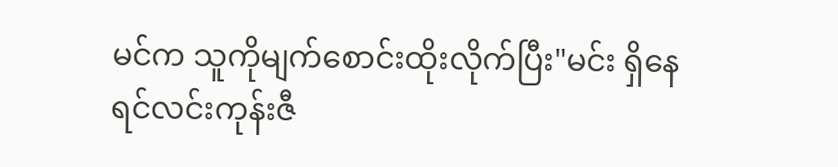မင်က သူကိုမျက်စောင်းထိုးလိုက်ပြီး"မင်း ရှိနေရင်လင်းကုန်းဇီ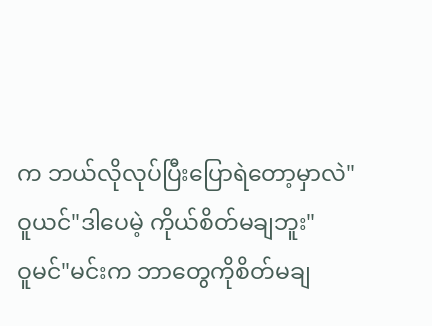က ဘယ်လိုလုပ်ပြီးပြောရဲတော့မှာလဲ"
ဝူယင်"ဒါပေမဲ့ ကိုယ်စိတ်မချဘူး"
ဝူမင်"မင်းက ဘာတွေကိုစိတ်မချ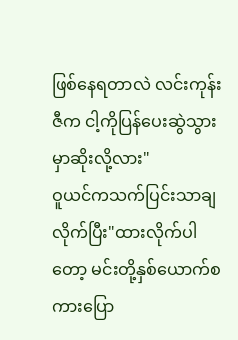ဖြစ်နေရတာလဲ လင်းကုန်းဇီက ငါ့ကိုပြန်ပေးဆွဲသွားမှာဆိုးလို့လား"
ဝူယင်ကသက်ပြင်းသာချလိုက်ပြီး"ထားလိုက်ပါတော့ မင်းတို့နှစ်ယောက်စကားပြော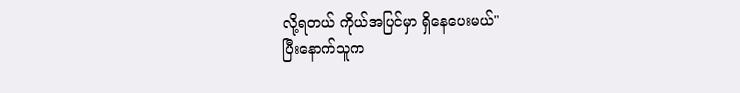လို့ရတယ် ကိုယ်အပြင်မှာ ရှိနေပေးမယ်"
ပြီးနောက်သူက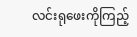လင်းရုဖေးကိုကြည့်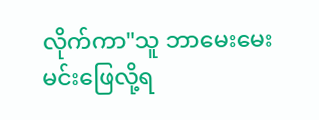လိုက်ကာ"သူ ဘာမေးမေး မင်းဖြေလို့ရ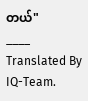တယ်"
____
Translated By IQ-Team.